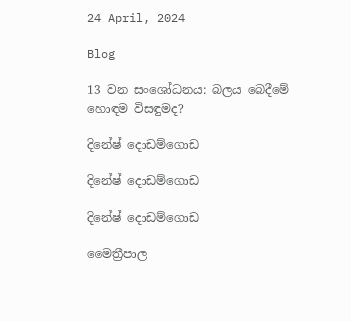24 April, 2024

Blog

13 වන සංශෝධනය: බලය බෙදීමේ හොඳම විසඳුමද?

දිනේෂ් දොඩම්ගොඩ

දිනේෂ් දොඩම්ගොඩ

දිනේෂ් දොඩම්ගොඩ

මෛත්‍රීපාල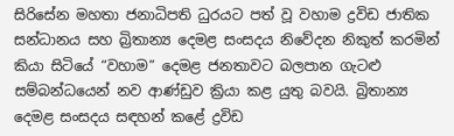සිරිසේන මහතා ජනාධිපති ධුරයට පත් වූ වහාම ද්‍රවිඩ ජාතික සන්ධානය සහ බ්‍රිතාන්‍ය දෙමළ සංසදය නිවේදන නිකුත් කරමින් කියා සිටියේ “වහාම” දෙමළ ජනතාවට බලපාන ගැටළු සම්බන්ධයෙන් නව ආණ්ඩුව ක්‍රියා කළ යුතු බවයි. බ්‍රිතාන්‍ය දෙමළ සංසදය සඳහන් කළේ ද්‍රවිඩ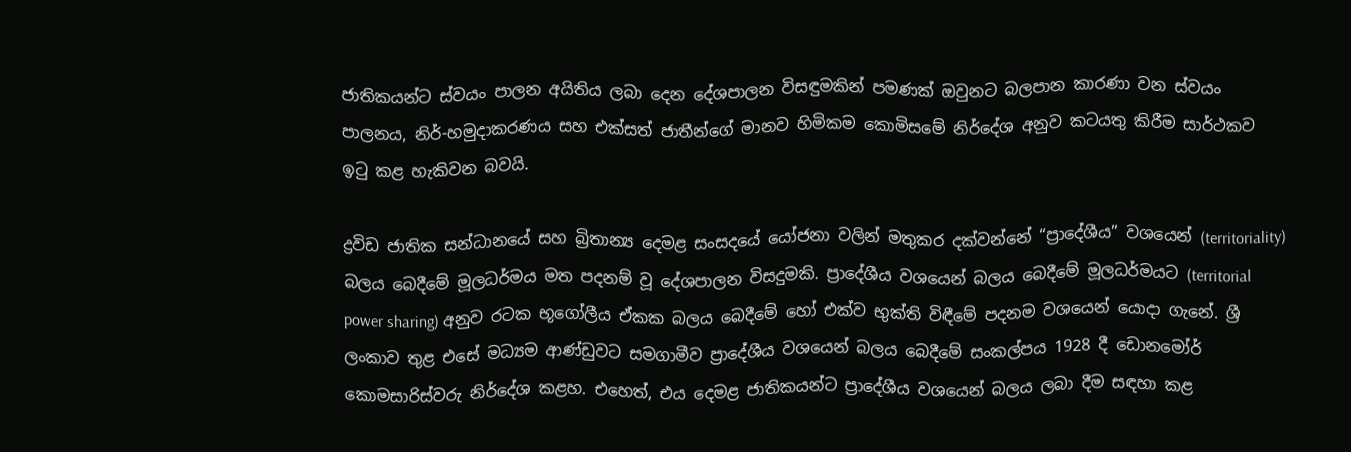ජාතිකයන්ට ස්වයං පාලන අයිතිය ලබා දෙන දේශපාලන විසඳුමකින් පමණක් ඔවුනට බලපාන කාරණා වන ස්වයං පාලනය, නිර්-හමුදාකරණය සහ එක්සත් ජාතීන්ගේ මානව හිමිකම කොමිසමේ නිර්දේශ අනුව කටයතු කිරීම සාර්ථකව ඉටු කළ හැකිවන බවයි.

ද්‍රවිඩ ජාතික සන්ධානයේ සහ බ්‍රිතාන්‍ය දෙමළ සංසදයේ යෝජනා වලින් මතුකර දක්වන්නේ “ප්‍රාදේශීය” වශයෙන් (territoriality) බලය බෙදීමේ මූලධර්මය මත පදනම් වූ දේශපාලන විසදුමකි. ප්‍රාදේශීය වශයෙන් බලය බෙදීමේ මූලධර්මයට (territorial power sharing) අනුව රටක භූගෝලීය ඒකක බලය බෙදීමේ හෝ එක්ව භුක්ති විඳීමේ පදනම වශයෙන් යොදා ගැනේ. ශ්‍රී ලංකාව තුළ එසේ මධ්‍යම ආණ්ඩුවට සමගාමීව ප්‍රාදේශීය වශයෙන් බලය බෙදීමේ සංකල්පය 1928 දී ඩොනමෝර් කොමසාරිස්වරු නිර්දේශ කළහ. එහෙත්, එය දෙමළ ජාතිකයන්ට ප්‍රාදේශීය වශයෙන් බලය ලබා දීම සඳහා කළ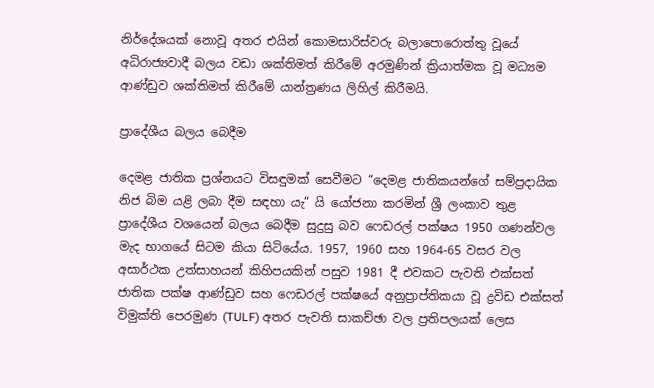නිර්දේශයක් නොවූ අතර එයින් කොමසාරිස්වරු බලාපොරොත්තු වූයේ අධිරාජ්‍යවාදී බලය වඩා ශක්තිමත් කිරීමේ අරමුණින් ක්‍රියාත්මක වූ මධ්‍යම ආණ්ඩුව ශක්තිමත් කිරීමේ යාන්ත්‍රණය ලිහිල් කිරීමයි.

ප්‍රාදේශීය බලය බෙදීම

දෙමළ ජාතික ප්‍රශ්නයට විසඳුමක් සෙවීමට “දෙමළ ජාතිකයන්ගේ සම්ප්‍රදායික නිජ බිම යළි ලබා දීම සඳහා යැ” යි යෝජනා කරමින් ශ්‍රී ලංකාව තුළ ප්‍රාදේශීය වශයෙන් බලය බෙදීම සුදුසු බව ෆෙඩරල් පක්ෂය 1950 ගණන්වල මැද භාගයේ සිටම කියා සිටියේය. 1957, 1960 සහ 1964-65 වසර වල අසාර්ථක උත්සාහයන් කිහිපයකින් පසුව 1981 දී එවකට පැවති එක්සත් ජාතික පක්ෂ ආණ්ඩුව සහ ෆෙඩරල් පක්ෂයේ අනුප්‍රාප්තිකයා වූ ද්‍රවිඩ එක්සත් විමුක්ති පෙරමුණ (TULF) අතර පැවති සාකච්ඡා වල ප්‍රතිපලයක් ලෙස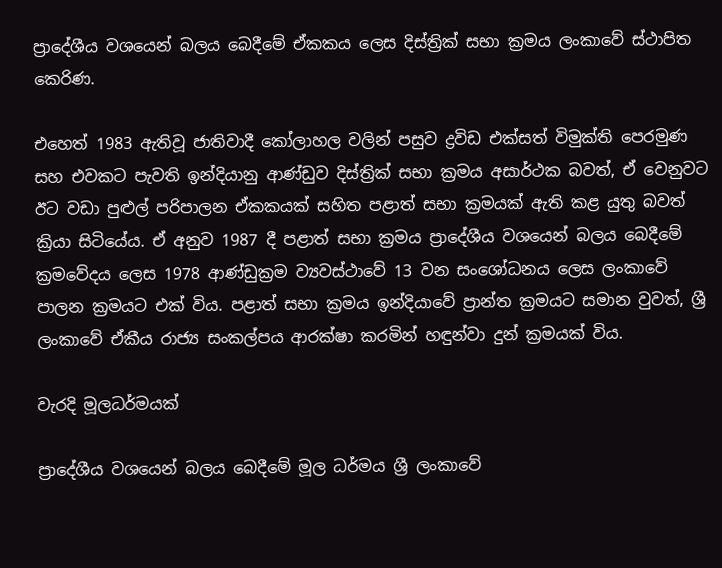ප්‍රාදේශීය වශයෙන් බලය බෙදීමේ ඒකකය ලෙස දිස්ත්‍රික් සභා ක්‍රමය ලංකාවේ ස්ථාපිත කෙරිණ.

එහෙත් 1983 ඇතිවූ ජාතිවාදී කෝලාහල වලින් පසුව ද්‍රවිඩ එක්සත් විමුක්ති පෙරමුණ සහ එවකට පැවති ඉන්දියානු ආණ්ඩුව දිස්ත්‍රික් සභා ක්‍රමය අසාර්ථක බවත්, ඒ වෙනුවට ඊට වඩා පුළුල් පරිපාලන ඒකකයක් සහිත පළාත් සභා ක්‍රමයක් ඇති කළ යුතු බවත් ක්‍රියා සිටියේය. ඒ අනුව 1987 දී පළාත් සභා ක්‍රමය ප්‍රාදේශීය වශයෙන් බලය බෙදීමේ ක්‍රමවේදය ලෙස 1978 ආණ්ඩුක්‍රම ව්‍යවස්ථාවේ 13 වන සංශෝධනය ලෙස ලංකාවේ පාලන ක්‍රමයට එක් විය. පළාත් සභා ක්‍රමය ඉන්දියාවේ ප්‍රාන්ත ක්‍රමයට සමාන වුවත්, ශ්‍රී ලංකාවේ ඒකීය රාජ්‍ය සංකල්පය ආරක්ෂා කරමින් හඳුන්වා දුන් ක්‍රමයක් විය.

වැරදි මූලධර්මයක්

ප්‍රාදේශීය වශයෙන් බලය බෙදීමේ මූල ධර්මය ශ්‍රී ලංකාවේ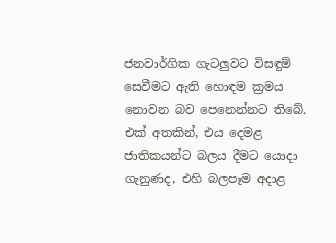ජනවාර්ගික ගැටලුවට විසඳුම් සෙවීමට ඇති හොඳම ක්‍රමය නොවන බව පෙනෙන්නට තිබේ. එක් අතකින්, එය දෙමළ ජාතිකයන්ට බලය දීමට යොදා ගැනුණද, එහි බලපෑම අදාළ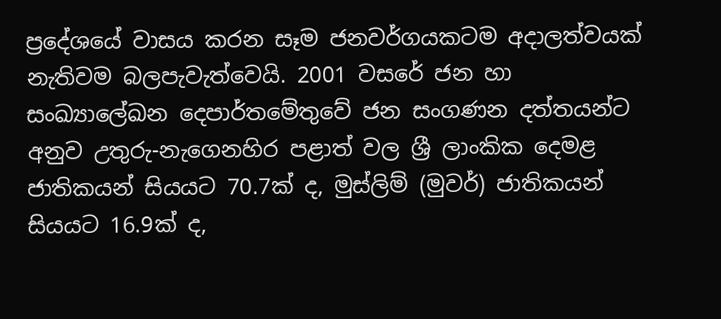ප්‍රදේශයේ වාසය කරන සෑම ජනවර්ගයකටම අදාලත්වයක් නැතිවම බලපැවැත්වෙයි. 2001 වසරේ ජන හා සංඛ්‍යාලේඛන දෙපාර්තමේතුවේ ජන සංගණන දත්තයන්ට අනුව උතුරු-නැගෙනහිර පළාත් වල ශ්‍රී ලාංකික දෙමළ ජාතිකයන් සියයට 70.7ක් ද, මුස්ලිම් (මුවර්) ජාතිකයන් සියයට 16.9ක් ද,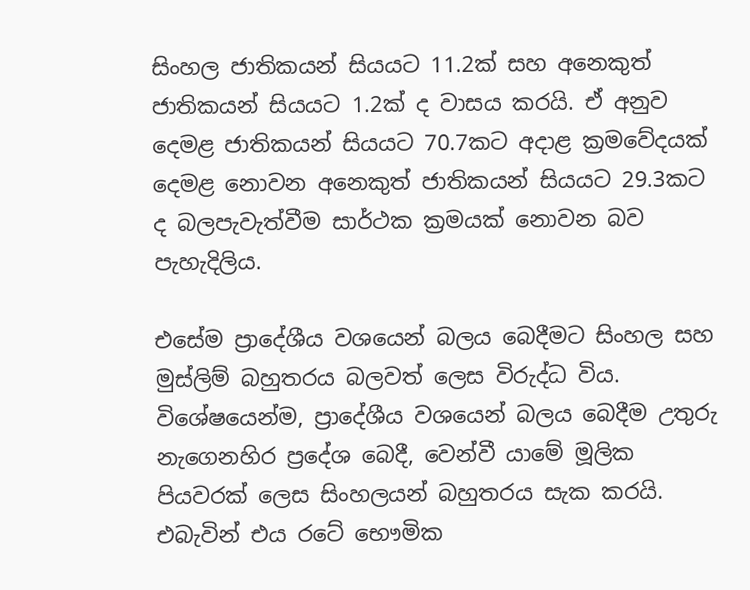සිංහල ජාතිකයන් සියයට 11.2ක් සහ අනෙකුත් ජාතිකයන් සියයට 1.2ක් ද වාසය කරයි. ඒ අනුව දෙමළ ජාතිකයන් සියයට 70.7කට අදාළ ක්‍රමවේදයක් දෙමළ නොවන අනෙකුත් ජාතිකයන් සියයට 29.3කට ද බලපැවැත්වීම සාර්ථක ක්‍රමයක් නොවන බව පැහැදිලිය.

එසේම ප්‍රාදේශීය වශයෙන් බලය බෙදීමට සිංහල සහ මුස්ලිම් බහුතරය බලවත් ලෙස විරුද්ධ විය. විශේෂයෙන්ම, ප්‍රාදේශීය වශයෙන් බලය බෙදීම උතුරු නැගෙනහිර ප්‍රදේශ බෙදී, වෙන්වී යාමේ මූලික පියවරක් ලෙස සිංහලයන් බහුතරය සැක කරයි. එබැවින් එය රටේ භෞමික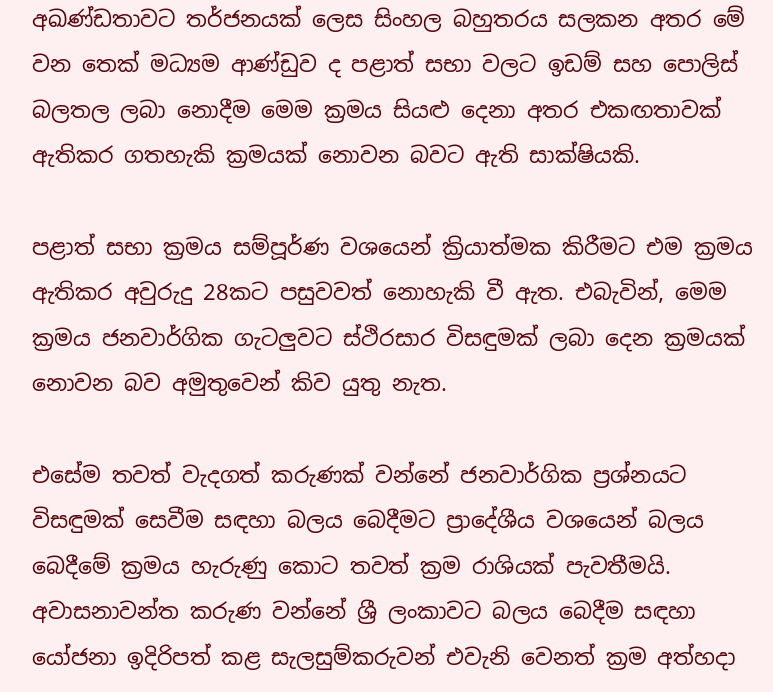අඛණ්ඩතාවට තර්ජනයක් ලෙස සිංහල බහුතරය සලකන අතර මේ වන තෙක් මධ්‍යම ආණ්ඩුව ද පළාත් සභා වලට ඉඩම් සහ පොලිස් බලතල ලබා නොදීම මෙම ක්‍රමය සියළු දෙනා අතර එකඟතාවක් ඇතිකර ගතහැකි ක්‍රමයක් නොවන බවට ඇති සාක්ෂියකි.

පළාත් සභා ක්‍රමය සම්පූර්ණ වශයෙන් ක්‍රියාත්මක කිරීමට එම ක්‍රමය ඇතිකර අවුරුදු 28කට පසුවවත් නොහැකි වී ඇත. එබැවින්, මෙම ක්‍රමය ජනවාර්ගික ගැටලුවට ස්ථිරසාර විසඳුමක් ලබා දෙන ක්‍රමයක් නොවන බව අමුතුවෙන් කිව යුතු නැත.

එසේම තවත් වැදගත් කරුණක් වන්නේ ජනවාර්ගික ප්‍රශ්නයට විසඳුමක් සෙවීම සඳහා බලය බෙදීමට ප්‍රාදේශීය වශයෙන් බලය බෙදීමේ ක්‍රමය හැරුණු කොට තවත් ක්‍රම රාශියක් පැවතීමයි. අවාසනාවන්ත කරුණ වන්නේ ශ්‍රී ලංකාවට බලය බෙදීම සඳහා යෝජනා ඉදිරිපත් කළ සැලසුම්කරුවන් එවැනි වෙනත් ක්‍රම අත්හදා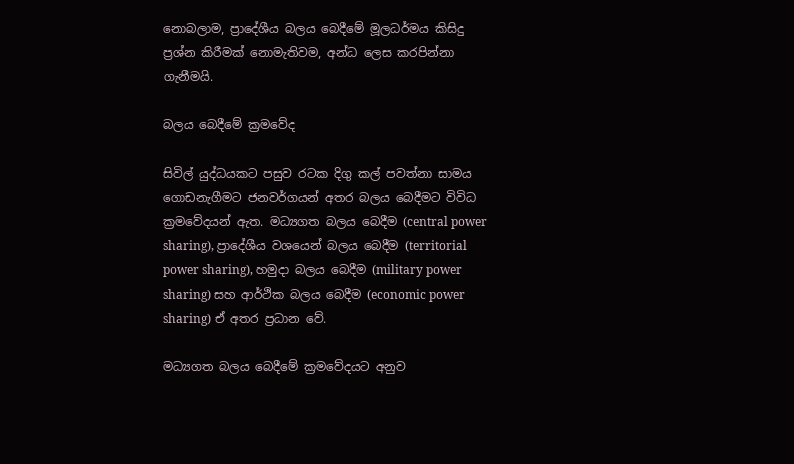නොබලාම, ප්‍රාදේශීය බලය බෙදීමේ මූලධර්මය කිසිදු ප්‍රශ්න කිරීමක් නොමැතිවම, අන්ධ ලෙස කරපින්නා ගැනීමයි.

බලය බෙදීමේ ක්‍රමවේද

සිවිල් යුද්ධයකට පසුව රටක දිගු කල් පවත්නා සාමය ගොඩනැගීමට ජනවර්ගයන් අතර බලය බෙදීමට විවිධ ක්‍රමවේදයන් ඇත. මධ්‍යගත බලය බෙදීම (central power sharing), ප්‍රාදේශීය වශයෙන් බලය බෙදීම (territorial power sharing), හමුදා බලය බෙදීම (military power sharing) සහ ආර්ථික බලය බෙදීම (economic power sharing) ඒ අතර ප්‍රධාන වේ.

මධ්‍යගත බලය බෙදීමේ ක්‍රමවේදයට අනුව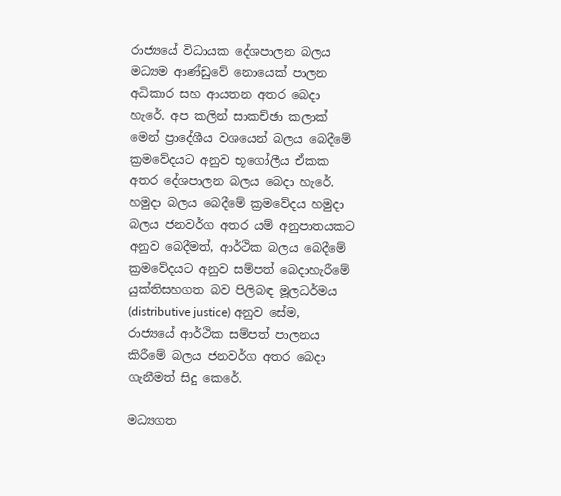රාජ්‍යයේ විධායක දේශපාලන බලය මධ්‍යම ආණ්ඩුවේ නොයෙක් පාලන අධිකාර සහ ආයතන අතර බෙදා හැරේ. අප කලින් සාකච්ඡා කලාක් මෙන් ප්‍රාදේශීය වශයෙන් බලය බෙදීමේ ක්‍රමවේදයට අනුව භූගෝලීය ඒකක අතර දේශපාලන බලය බෙදා හැරේ. හමුදා බලය බෙදීමේ ක්‍රමවේදය හමුදා බලය ජනවර්ග අතර යම් අනුපාතයකට අනුව බෙදීමත්, ආර්ථික බලය බෙදීමේ ක්‍රමවේදයට අනුව සම්පත් බෙදාහැරීමේ යුක්තිසහගත බව පිලිබඳ මූලධර්මය (distributive justice) අනුව සේම, රාජ්‍යයේ ආර්ථික සම්පත් පාලනය කිරීමේ බලය ජනවර්ග අතර බෙදා ගැනීමත් සිදු කෙරේ.

මධ්‍යගත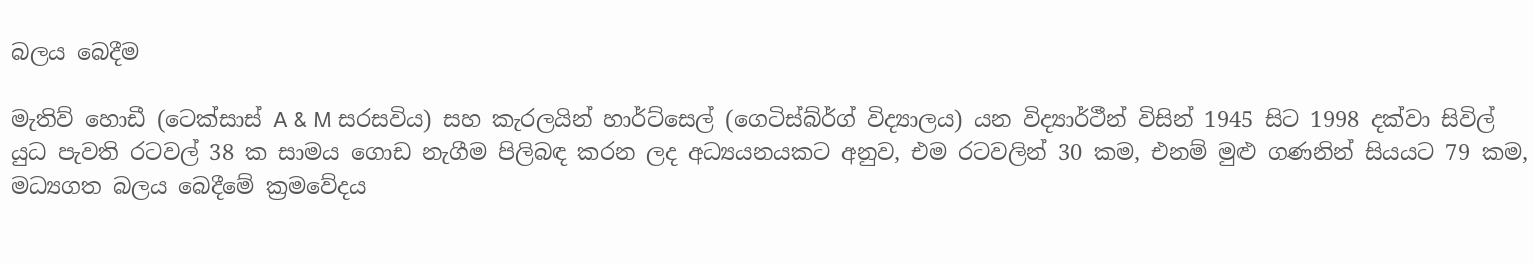බලය බෙදීම

මැතිව් හොඩී (ටෙක්සාස් A & M සරසවිය) සහ කැරලයින් හාර්ට්සෙල් (ගෙටිස්බ්ර්ග් විද්‍යාලය) යන විද්‍යාර්ථීන් විසින් 1945 සිට 1998 දක්වා සිවිල් යුධ පැවති රටවල් 38 ක සාමය ගොඩ නැගීම පිලිබඳ කරන ලද අධ්‍යයනයකට අනුව, එම රටවලින් 30 කම, එනම් මුළු ගණනින් සියයට 79 කම, මධ්‍යගත බලය බෙදීමේ ක්‍රමවේදය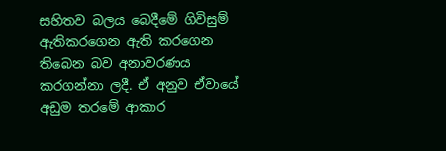සහිතව බලය බෙදීමේ ගිවිසුම් ඇතිකරගෙන ඇති කරගෙන තිබෙන බව අනාවරණය කරගන්නා ලදී. ඒ අනුව ඒවායේ අඩුම තරමේ ආකාර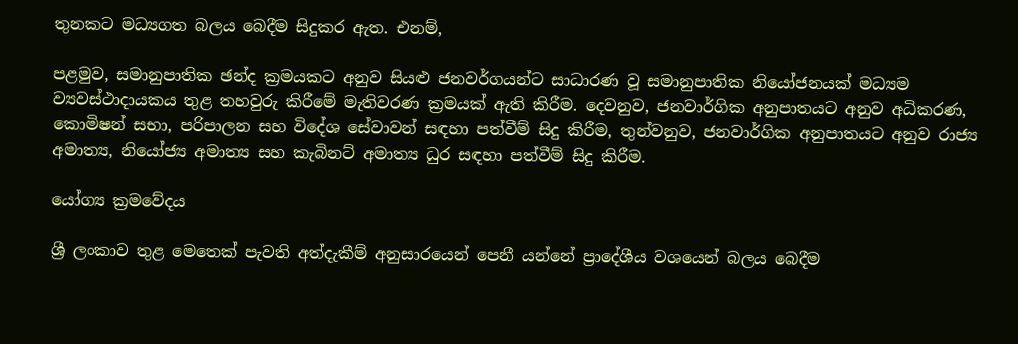තුනකට මධ්‍යගත බලය බෙදීම සිදුකර ඇත. එනම්,

පළමුව, සමානුපාතික ඡන්ද ක්‍රමයකට අනුව සියළු ජනවර්ගයන්ට සාධාරණ වූ සමානුපාතික නියෝජනයක් මධ්‍යම ව්‍යවස්ථාදායකය තුළ තහවුරු කිරීමේ මැතිවරණ ක්‍රමයක් ඇති කිරීම. දෙවනුව, ජනවාර්ගික අනුපාතයට අනුව අධිකරණ, කොමිෂන් සභා, පරිපාලන සහ විදේශ සේවාවන් සඳහා පත්වීම් සිදු කිරීම, තුන්වනුව, ජනවාර්ගික අනුපාතයට අනුව රාජ්‍ය අමාත්‍ය, නියෝජ්‍ය අමාත්‍ය සහ කැබිනට් අමාත්‍ය ධුර සඳහා පත්වීම් සිදු කිරීම.

යෝග්‍ය ක්‍රමවේදය

ශ්‍රී ලංකාව තුළ මෙතෙක් පැවති අත්දැකීම් අනුසාරයෙන් පෙනී යන්නේ ප්‍රාදේශීය වශයෙන් බලය බෙදීම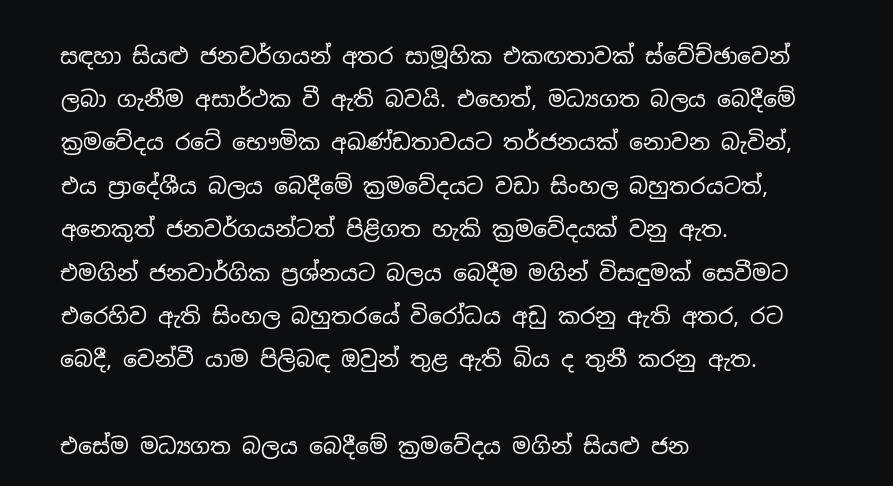සඳහා සියළු ජනවර්ගයන් අතර සාමූහික එකඟතාවක් ස්වේච්ඡාවෙන් ලබා ගැනීම අසාර්ථක වී ඇති බවයි. එහෙත්, මධ්‍යගත බලය බෙදීමේ ක්‍රමවේදය රටේ භෞමික අඛණ්ඩතාවයට තර්ජනයක් නොවන බැවින්, එය ප්‍රාදේශීය බලය බෙදීමේ ක්‍රමවේදයට වඩා සිංහල බහුතරයටත්, අනෙකුත් ජනවර්ගයන්ටත් පිළිගත හැකි ක්‍රමවේදයක් වනු ඇත. එමගින් ජනවාර්ගික ප්‍රශ්නයට බලය බෙදීම මගින් විසඳුමක් සෙවීමට එරෙහිව ඇති සිංහල බහුතරයේ විරෝධය අඩු කරනු ඇති අතර, රට බෙදී, වෙන්වී යාම පිලිබඳ ඔවුන් තුළ ඇති බිය ද තුනී කරනු ඇත.

එසේම මධ්‍යගත බලය බෙදීමේ ක්‍රමවේදය මගින් සියළු ජන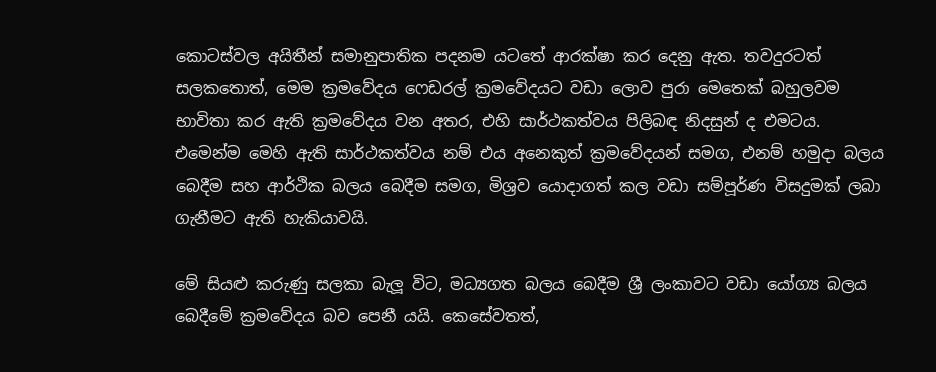කොටස්වල අයිතීන් සමානුපාතික පදනම යටතේ ආරක්ෂා කර දෙනු ඇත. තවදුරටත් සලකතොත්, මෙම ක්‍රමවේදය ෆෙඩරල් ක්‍රමවේදයට වඩා ලොව පුරා මෙතෙක් බහුලවම භාවිතා කර ඇති ක්‍රමවේදය වන අතර, එහි සාර්ථකත්වය පිලිබඳ නිදසුන් ද එමටය. එමෙන්ම මෙහි ඇති සාර්ථකත්වය නම් එය අනෙකුත් ක්‍රමවේදයන් සමග, එනම් හමුදා බලය බෙදීම සහ ආර්ථික බලය බෙදීම සමග, මිශ්‍රව යොදාගත් කල වඩා සම්පූර්ණ විසදුමක් ලබා ගැනීමට ඇති හැකියාවයි.

මේ සියළු කරුණු සලකා බැලූ විට, මධ්‍යගත බලය බෙදීම ශ්‍රී ලංකාවට වඩා යෝග්‍ය බලය බෙදීමේ ක්‍රමවේදය බව පෙනී යයි. කෙසේවතත්,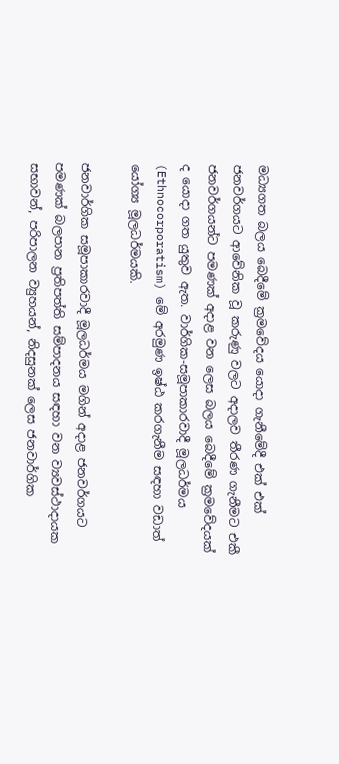මධ්‍යගත බලය බෙදීමේ ක්‍රමවේදය යොදා ගැනීමේදී එක් එක් ජනවර්ගයට ආවේනික වූ කරුණු වලට අදාලව තීරණ ගැනීමට එකී ජනවර්ගයන්ට පමණක් අදාළ වන ලෙස බලය බෙදීමේ ක්‍රමවේදයක් ද යොදා ගත යුතුව ඇත. වාර්ගික-සමූපාකාරවාදී මූලධර්මය (Ethnocorporatism) මේ අරමුණ ඉෂ්ඨ කරගැනීම සඳහා වඩාත් යෝග්‍ය මූලධර්මයකි.

ජනවාර්ගික සමූපාකාරවාදී මූලධර්මය මගින් අදාළ ජනවර්ගයට පමණක් බලපාන ප්‍රතිපත්ති සම්පාදනය සඳහා වන ව්‍යවස්ථාදායක සභාවන්, පරිපාලන ව්‍යුහයන්, නිදසුනක් ලෙස ජනවාර්ගික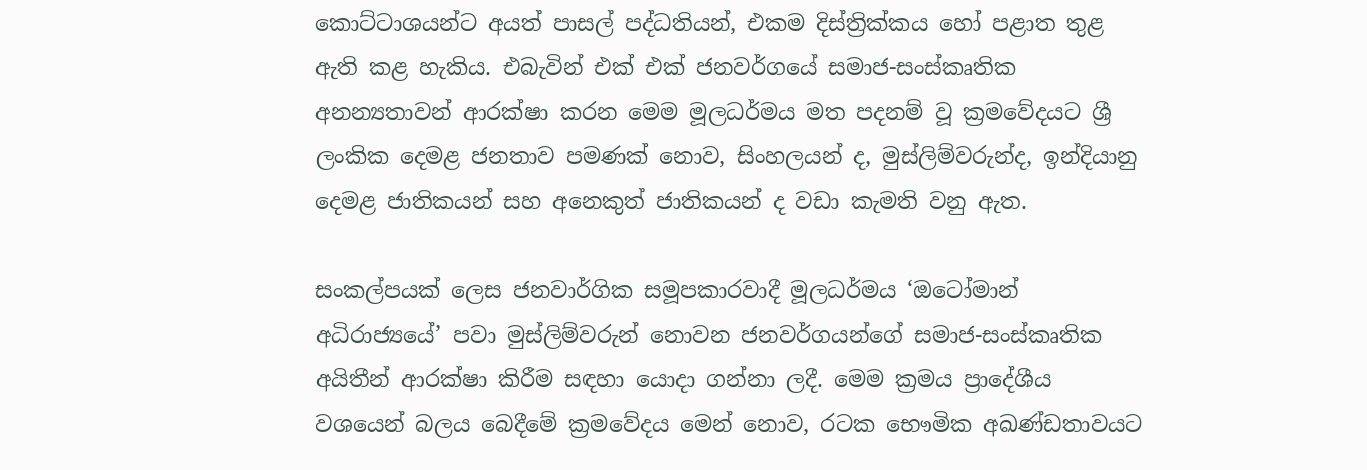කොට්ටාශයන්ට අයත් පාසල් පද්ධතියන්, එකම දිස්ත්‍රික්කය හෝ පළාත තුළ ඇති කළ හැකිය. එබැවින් එක් එක් ජනවර්ගයේ සමාජ-සංස්කෘතික අනන්‍යතාවන් ආරක්ෂා කරන මෙම මූලධර්මය මත පදනම් වූ ක්‍රමවේදයට ශ්‍රී ලංකික දෙමළ ජනතාව පමණක් නොව, සිංහලයන් ද, මුස්ලිම්වරුන්ද, ඉන්දියානු දෙමළ ජාතිකයන් සහ අනෙකුත් ජාතිකයන් ද වඩා කැමති වනු ඇත.

සංකල්පයක් ලෙස ජනවාර්ගික සමූපකාරවාදී මූලධර්මය ‘ඔටෝමාන් අධිරාජ්‍යයේ’ පවා මුස්ලිම්වරුන් නොවන ජනවර්ගයන්ගේ සමාජ-සංස්කෘතික අයිතීන් ආරක්ෂා කිරීම සඳහා යොදා ගන්නා ලදී. මෙම ක්‍රමය ප්‍රාදේශීය වශයෙන් බලය බෙදීමේ ක්‍රමවේදය මෙන් නොව, රටක භෞමික අඛණ්ඩතාවයට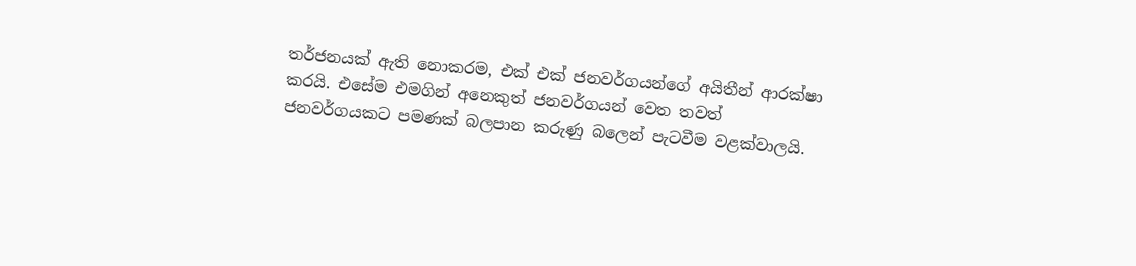තර්ජනයක් ඇති නොකරම, එක් එක් ජනවර්ගයන්ගේ අයිතීන් ආරක්ෂා කරයි. එසේම එමගින් අනෙකුත් ජනවර්ගයන් වෙත තවත් ජනවර්ගයකට පමණක් බලපාන කරුණු බලෙන් පැටවීම වළක්වාලයි.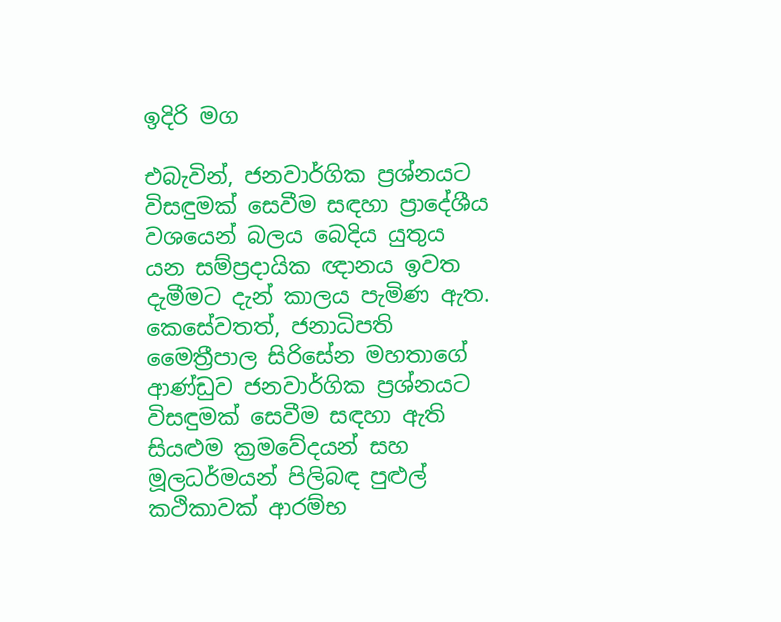ඉදිරි මග

එබැවින්, ජනවාර්ගික ප්‍රශ්නයට විසඳුමක් සෙවීම සඳහා ප්‍රාදේශීය වශයෙන් බලය බෙදිය යුතුය යන සම්ප්‍රදායික ඥානය ඉවත දැමීමට දැන් කාලය පැමිණ ඇත. කෙසේවතත්, ජනාධිපති මෛත්‍රීපාල සිරිසේන මහතාගේ ආණ්ඩුව ජනවාර්ගික ප්‍රශ්නයට විසඳුමක් සෙවීම සඳහා ඇති සියළුම ක්‍රමවේදයන් සහ මූලධර්මයන් පිලිබඳ පුළුල් කථිකාවක් ආරම්භ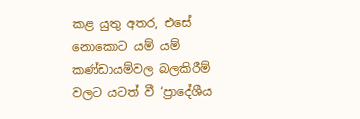කළ යුතු අතර, එසේ නොකොට යම් යම් කණ්ඩායම්වල බලකිරීම් වලට යටත් වී ‘ප්‍රාදේශීය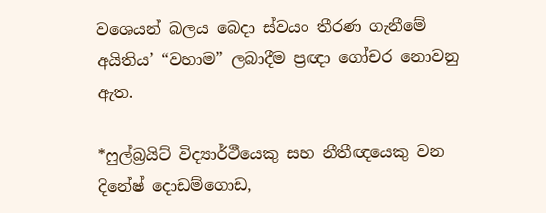වශෙයන් බලය බෙදා ස්වයං තීරණ ගැනීමේ අයිතිය’ “වහාම” ලබාදීම ප්‍රඥා ගෝචර නොවනු ඇත.

*ෆුල්බ්‍රයිට් විද්‍යාර්ථීයෙකු සහ නීතීඥයෙකු වන දිනේෂ් දොඩම්ගොඩ,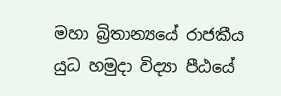මහා බ්‍රිතාන්‍යයේ රාජකීය යුධ හමුදා විද්‍යා පීඨයේ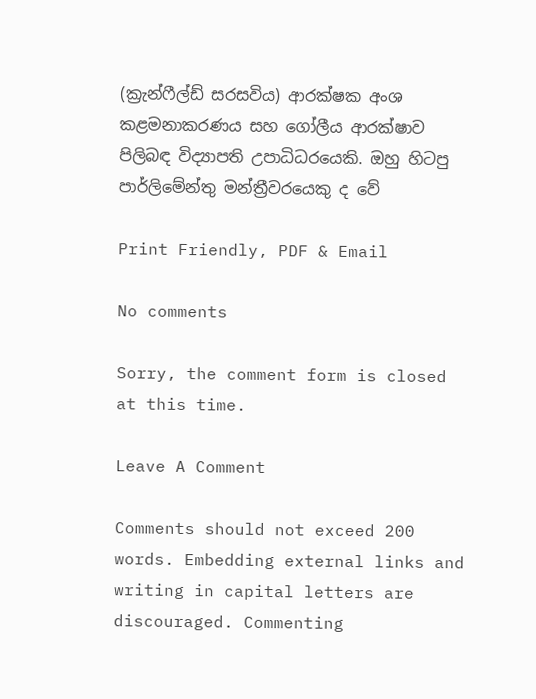(ක්‍රැන්ෆීල්ඩ් සරසවිය) ආරක්ෂක අංශ කළමනාකරණය සහ ගෝලීය ආරක්ෂාව පිලිබඳ විද්‍යාපති උපාධිධරයෙකි. ඔහු හිටපු පාර්ලිමේන්තු මන්ත්‍රීවරයෙකු ද වේ

Print Friendly, PDF & Email

No comments

Sorry, the comment form is closed at this time.

Leave A Comment

Comments should not exceed 200 words. Embedding external links and writing in capital letters are discouraged. Commenting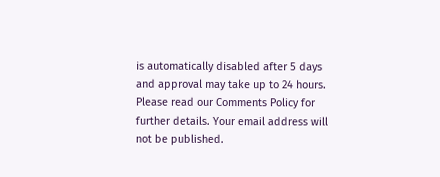is automatically disabled after 5 days and approval may take up to 24 hours. Please read our Comments Policy for further details. Your email address will not be published.